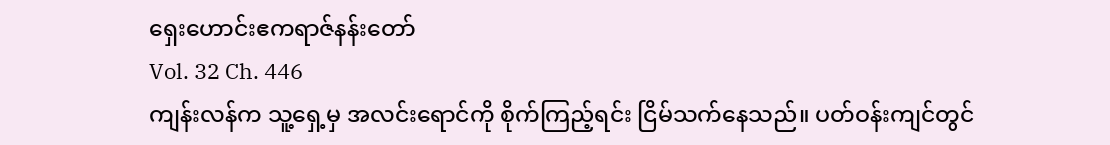ရှေးဟောင်းဧကရာဇ်နန်းတော်
Vol. 32 Ch. 446
ကျန်းလန်က သူ့ရှေ့မှ အလင်းရောင်ကို စိုက်ကြည့်ရင်း ငြိမ်သက်နေသည်။ ပတ်ဝန်းကျင်တွင်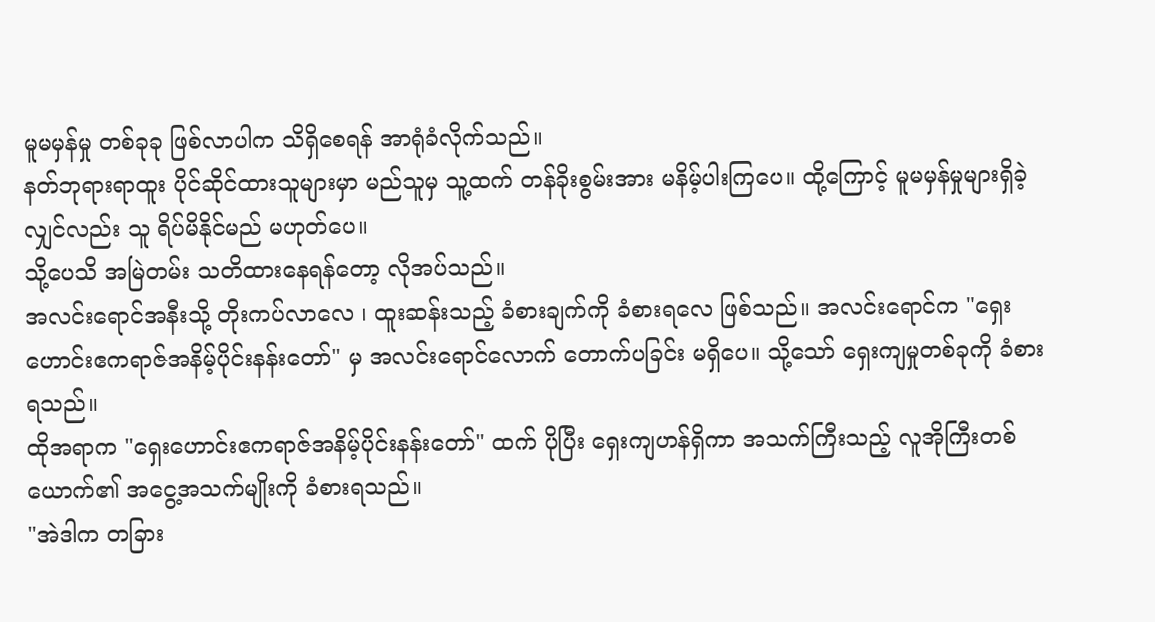မူမမှန်မှု တစ်ခုခု ဖြစ်လာပါက သိရှိစေရန် အာရုံခံလိုက်သည်။
နတ်ဘုရားရာထူး ပိုင်ဆိုင်ထားသူများမှာ မည်သူမှ သူ့ထက် တန်ခိုးစွမ်းအား မနိမ့်ပါးကြပေ။ ထို့ကြောင့် မူမမှန်မှုများရှိခဲ့လျှင်လည်း သူ ရိပ်မိနိုင်မည် မဟုတ်ပေ။
သို့ပေသိ အမြဲတမ်း သတိထားနေရန်တော့ လိုအပ်သည်။
အလင်းရောင်အနီးသို့ တိုးကပ်လာလေ ၊ ထူးဆန်းသည့် ခံစားချက်ကို ခံစားရလေ ဖြစ်သည်။ အလင်းရောင်က "ရှေးဟောင်းဧကရာဇ်အနိမ့်ပိုင်းနန်းတော်" မှ အလင်းရောင်လောက် တောက်ပခြင်း မရှိပေ။ သို့သော် ရှေးကျမှုတစ်ခုကို ခံစားရသည်။
ထိုအရာက "ရှေးဟောင်းဧကရာဇ်အနိမ့်ပိုင်းနန်းတော်" ထက် ပိုပြီး ရှေးကျဟန်ရှိကာ အသက်ကြီးသည့် လူအိုကြီးတစ်ယောက်၏ အငွေ့အသက်မျိုးကို ခံစားရသည်။
"အဲဒါက တခြား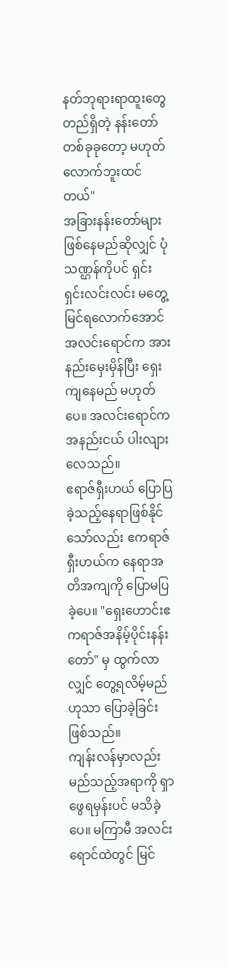နတ်ဘုရားရာထူးတွေတည်ရှိတဲ့ နန်းတော်တစ်ခုခုတော့ မဟုတ်လောက်ဘူးထင်တယ်"
အခြားနန်းတော်များ ဖြစ်နေမည်ဆိုလျှင် ပုံသဏ္ဌန်ကိုပင် ရှင်းရှင်းလင်းလင်း မတွေ့မြင်ရလောက်အောင် အလင်းရောင်က အားနည်းမှေးမှိန်ပြီး ရှေးကျနေမည် မဟုတ်ပေ။ အလင်းရောင်က အနည်းငယ် ပါးလျားလေသည်။
ဧရာဇ်ရှီးဟယ် ပြောပြခဲ့သည့်နေရာဖြစ်နိုင်သော်လည်း ဧကရာဇ်ရှီးဟယ်က နေရာအတိအကျကို ပြောမပြခဲ့ပေ။ "ရှေးဟောင်းဧကရာဇ်အနိမ့်ပိုင်းနန်းတော်" မှ ထွက်လာလျှင် တွေ့ရလိမ့်မည်ဟုသာ ပြောခဲ့ခြင်း ဖြစ်သည်။
ကျန်းလန်မှာလည်း မည်သည့်အရာကို ရှာဖွေရမှန်းပင် မသိခဲ့ပေ။ မကြာမီ အလင်းရောင်ထဲတွင် မြင်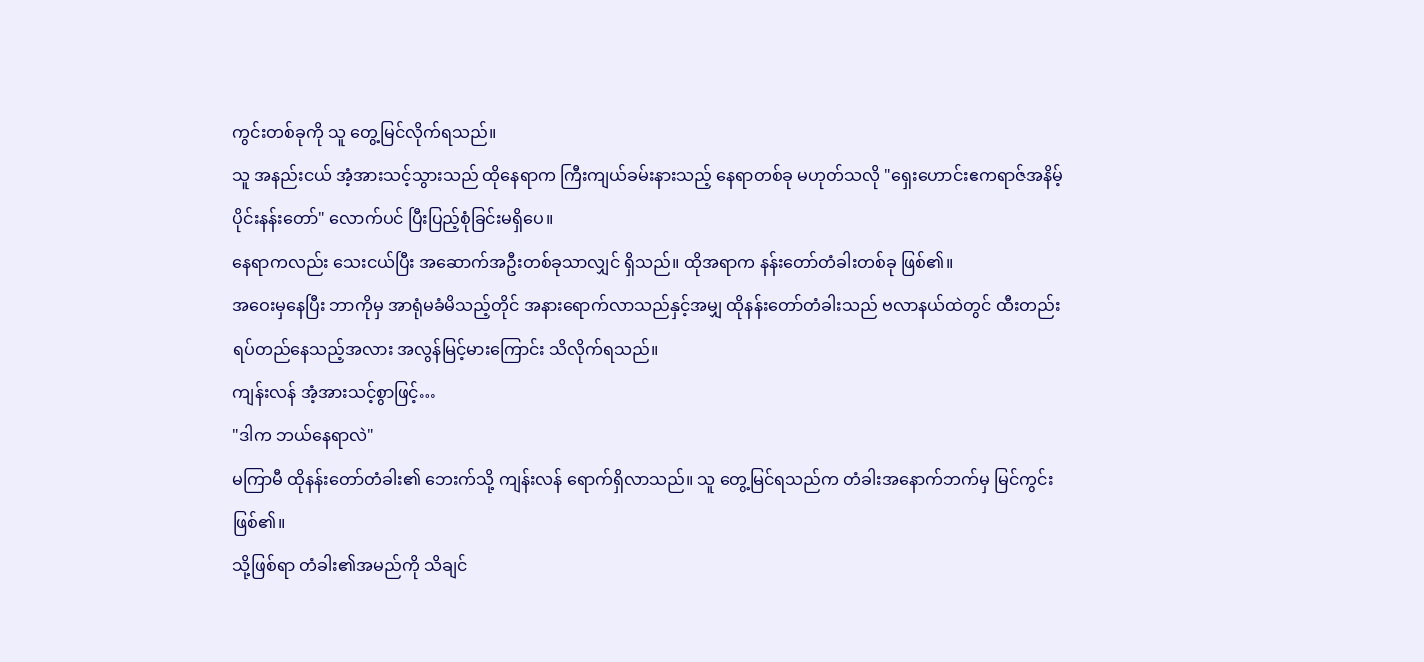ကွင်းတစ်ခုကို သူ တွေ့မြင်လိုက်ရသည်။
သူ အနည်းငယ် အံ့အားသင့်သွားသည် ထိုနေရာက ကြီးကျယ်ခမ်းနားသည့် နေရာတစ်ခု မဟုတ်သလို "ရှေးဟောင်းဧကရာဇ်အနိမ့်ပိုင်းနန်းတော်" လောက်ပင် ပြီးပြည့်စုံခြင်းမရှိပေ။
နေရာကလည်း သေးငယ်ပြီး အဆောက်အဦးတစ်ခုသာလျှင် ရှိသည်။ ထိုအရာက နန်းတော်တံခါးတစ်ခု ဖြစ်၏။
အဝေးမှနေပြီး ဘာကိုမှ အာရုံမခံမိသည့်တိုင် အနားရောက်လာသည်နှင့်အမျှ ထိုနန်းတော်တံခါးသည် ဗလာနယ်ထဲတွင် ထီးတည်းရပ်တည်နေသည့်အလား အလွန်မြင့်မားကြောင်း သိလိုက်ရသည်။
ကျန်းလန် အံ့အားသင့်စွာဖြင့်…
"ဒါက ဘယ်နေရာလဲ"
မကြာမီ ထိုနန်းတော်တံခါး၏ ဘေးက်သို့ ကျန်းလန် ရောက်ရှိလာသည်။ သူ တွေ့မြင်ရသည်က တံခါးအနောက်ဘက်မှ မြင်ကွင်း ဖြစ်၏။
သို့ဖြစ်ရာ တံခါး၏အမည်ကို သိချင်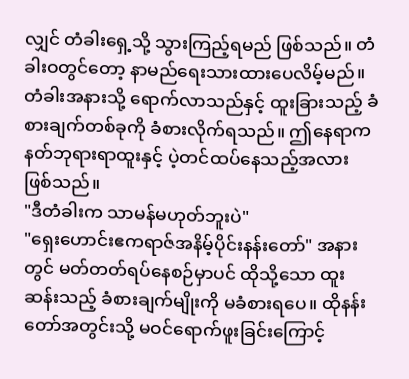လျှင် တံခါးရှေ့သို့ သွားကြည့်ရမည် ဖြစ်သည်။ တံခါးဝတွင်တော့ နာမည်ရေးသားထားပေလိမ့်မည်။
တံခါးအနားသို့ ရောက်လာသည်နှင့် ထူးခြားသည့် ခံစားချက်တစ်ခုကို ခံစားလိုက်ရသည်။ ဤနေရာက နတ်ဘုရားရာထူးနှင့် ပဲ့တင်ထပ်နေသည့်အလား ဖြစ်သည်။
"ဒီတံခါးက သာမန်မဟုတ်ဘူးပဲ"
"ရှေးဟောင်းဧကရာဇ်အနိမ့်ပိုင်းနန်းတော်" အနားတွင် မတ်တတ်ရပ်နေစဉ်မှာပင် ထိုသို့သော ထူးဆန်းသည့် ခံစားချက်မျိုးကို မခံစားရပေ။ ထိုနန်းတော်အတွင်းသို့ မဝင်ရောက်ဖူးခြင်းကြောင့်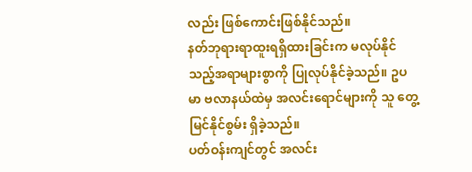လည်း ဖြစ်ကောင်းဖြစ်နိုင်သည်။
နတ်ဘုရားရာထူးရရှိထားခြင်းက မလုပ်နိုင်သည့်အရာများစွာကို ပြုလုပ်နိုင်ခဲ့သည်။ ဥပမာ ဗလာနယ်ထဲမှ အလင်းရောင်များကို သူ တွေ့မြင်နိုင်စွမ်း ရှိခဲ့သည်။
ပတ်ဝန်းကျင်တွင် အလင်း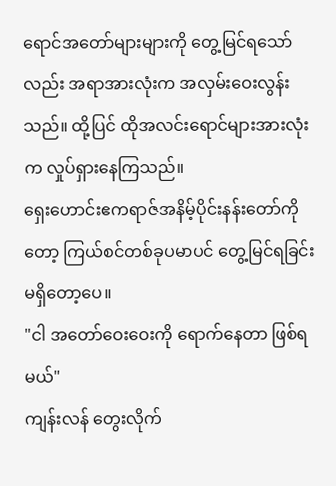ရောင်အတော်များများကို တွေ့မြင်ရသော်လည်း အရာအားလုံးက အလှမ်းဝေးလွန်းသည်။ ထို့ပြင် ထိုအလင်းရောင်များအားလုံးက လှုပ်ရှားနေကြသည်။
ရှေးဟောင်းဧကရာဇ်အနိမ့်ပိုင်းနန်းတော်ကိုတော့ ကြယ်စင်တစ်ခုပမာပင် တွေ့မြင်ရခြင်း မရှိတော့ပေ။
"ငါ အတော်ဝေးဝေးကို ရောက်နေတာ ဖြစ်ရမယ်"
ကျန်းလန် တွေးလိုက်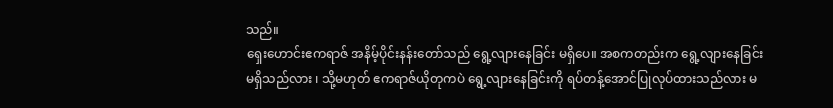သည်။
ရှေးဟောင်းဧကရာဇ် အနိမ့်ပိုင်းနန်းတော်သည် ရွေ့လျားနေခြင်း မရှိပေ။ အစကတည်းက ရွေ့လျားနေခြင်းမရှိသည်လား ၊ သို့မဟုတ် ဧကရာဇ်ယိုတုကပဲ ရွေ့လျားနေခြင်းကို ရပ်တန့်အောင်ပြုလုပ်ထားသည်လား မ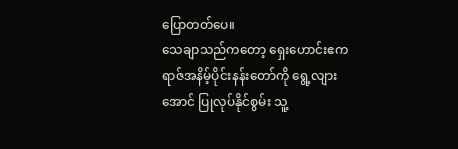ပြောတတ်ပေ။
သေချာသည်ကတော့ ရှေးဟောင်းဧကရာဇ်အနိမ့်ပိုင်းနန်းတော်ကို ရွေ့လျားအောင် ပြုလုပ်နိုင်စွမ်း သူ့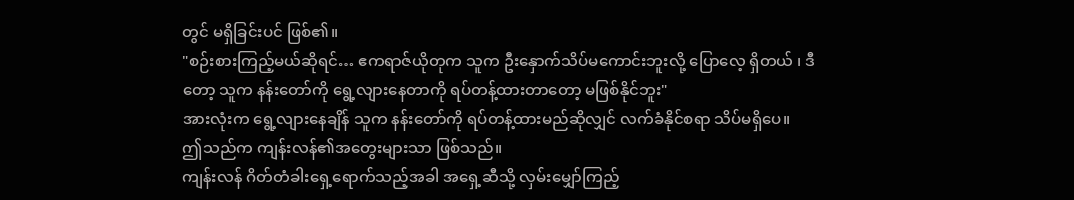တွင် မရှိခြင်းပင် ဖြစ်၏။
"စဉ်းစားကြည့်မယ်ဆိုရင်… ဧကရာဇ်ယိုတုက သူက ဦးနှောက်သိပ်မကောင်းဘူးလို့ ပြောလေ့ ရှိတယ် ၊ ဒီတော့ သူက နန်းတော်ကို ရွေ့လျားနေတာကို ရပ်တန့်ထားတာတော့ မဖြစ်နိုင်ဘူး"
အားလုံးက ရွေ့လျားနေချိန် သူက နန်းတော်ကို ရပ်တန့်ထားမည်ဆိုလျှင် လက်ခံနိုင်စရာ သိပ်မရှိပေ။
ဤသည်က ကျန်းလန်၏အတွေးများသာ ဖြစ်သည်။
ကျန်းလန် ဂိတ်တံခါးရှေ့ရောက်သည့်အခါ အရှေ့ဆီသို့ လှမ်းမျှော်ကြည့်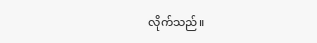လိုက်သည်။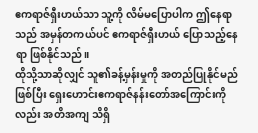ဧကရာဇ်ရှီးဟယ်သာ သူ့ကို လိမ်မပြောပါက ဤနေရာသည် အမှန်တကယ်ပင် ဧကရာဇ်ရှီးဟယ် ပြောသည့်နေရာ ဖြစ်နိုင်သည်။
ထိုသို့သာဆိုလျှင် သူ၏ခန့်မှန်းမှုကို အတည်ပြုနိုင်မည်ဖြစ်ပြီး ရှေးဟောင်းဧကရာဇ်နန်းတော်အကြောင်းကိုလည်း အတိအကျ သိရှိ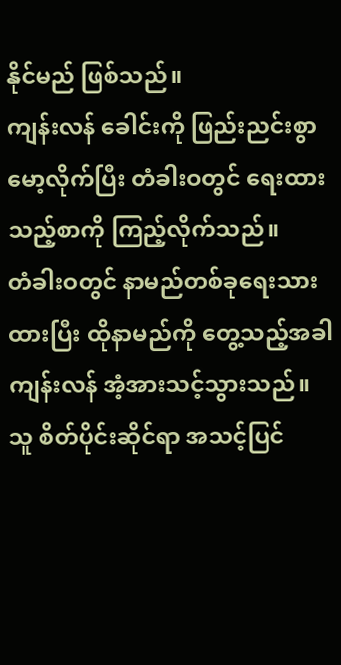နိုင်မည် ဖြစ်သည်။
ကျန်းလန် ခေါင်းကို ဖြည်းညင်းစွာမော့လိုက်ပြီး တံခါးဝတွင် ရေးထားသည့်စာကို ကြည့်လိုက်သည်။
တံခါးဝတွင် နာမည်တစ်ခုရေးသားထားပြီး ထိုနာမည်ကို တွေ့သည့်အခါ ကျန်းလန် အံ့အားသင့်သွားသည်။
သူ စိတ်ပိုင်းဆိုင်ရာ အသင့်ပြင်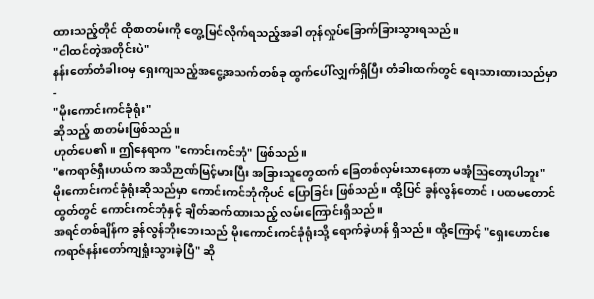ထားသည့်တိုင် ထိုစာတမ်းကို တွေ့မြင်လိုက်ရသည့်အခါ တုန်လှုပ်ခြောက်ခြားသွားရသည်။
"ငါထင်တဲ့အတိုင်းပဲ"
နန်းတော်တံခါးဝမှ ရှေးကျသည့်အငွေ့အသက်တစ်ခု ထွက်ပေါ်လျှက်ရှိပြီး တံခါးထက်တွင် ရေးသားထားသည်မှာ -
"မိုးကောင်းကင်ခုံရုံး"
ဆိုသည့် စာတမ်းဖြစ်သည်။
ဟုတ်ပေ၏။ ဤနေရာက "ကောင်းကင်ဘုံ" ဖြစ်သည်။
"ဧကရာဇ်ရှီးဟယ်က အသိဉာဏ်မြင့်မားပြီး အခြားသူတွေထက် ခြေတစ်လှမ်းသာနေတာ မအံ့သြတော့ပါဘူး"
မိုးကောင်းကင်ခုံရုံးဆိုသည်မှာ ကောင်းကင်ဘုံကိုပင် ပြောခြင်း ဖြစ်သည်။ ထို့ပြင် ခွန်လွန်တောင် ၊ ပထမတောင်ထွတ်တွင် ကောင်းကင်ဘုံနှင့် ချိတ်ဆက်ထားသည့် လမ်းကြောင်းရှိသည်။
အရင်တစ်ချိန်က ခွန်လွန်ဘိုးဘေးသည် မိုးကောင်းကင်ခုံရုံးသို့ ရောက်ခဲ့ဟန် ရှိသည်။ ထို့ကြောင့် "ရှေးဟောင်းဧကရာဇ်နန်းတော်ကျရှုံးသွားခဲ့ပြီ" ဆို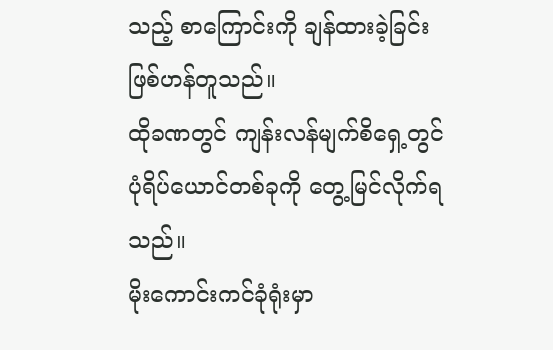သည့် စာကြောင်းကို ချန်ထားခဲ့ခြင်း ဖြစ်ဟန်တူသည်။
ထိုခဏတွင် ကျန်းလန်မျက်စိရှေ့တွင် ပုံရိပ်ယောင်တစ်ခုကို တွေ့မြင်လိုက်ရသည်။
မိုးကောင်းကင်ခုံရုံးမှာ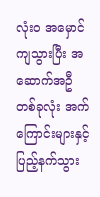လုံး၀ အမှောင်ကျသွားပြီး အဆောက်အဦတစ်ခုလုံး အက်ကြောင်းများနှင့် ပြည့်နက်သွား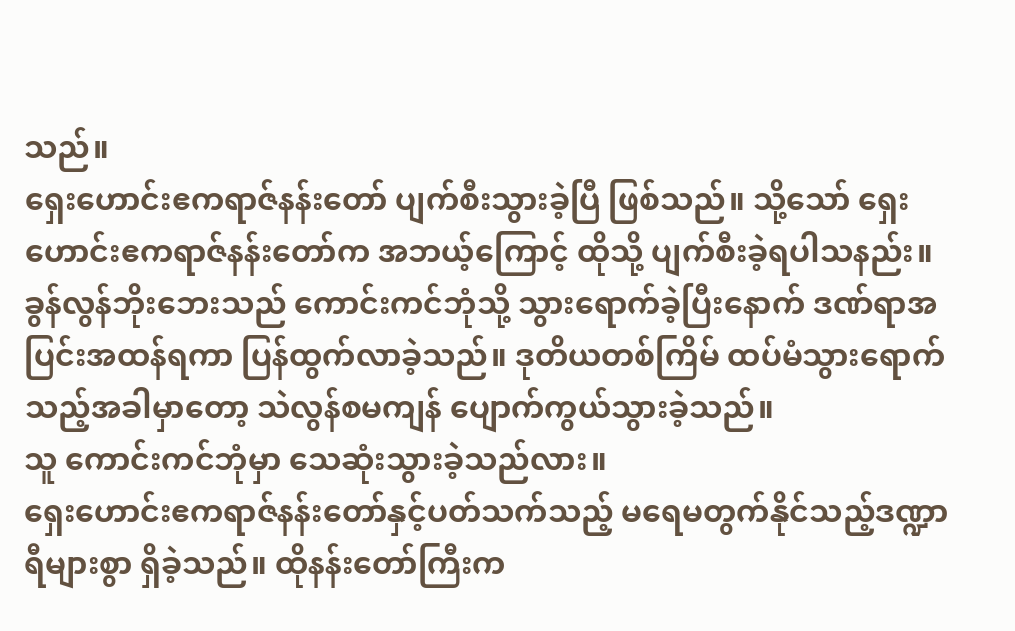သည်။
ရှေးဟောင်းဧကရာဇ်နန်းတော် ပျက်စီးသွားခဲ့ပြီ ဖြစ်သည်။ သို့သော် ရှေးဟောင်းဧကရာဇ်နန်းတော်က အဘယ့်ကြောင့် ထိုသို့ ပျက်စီးခဲ့ရပါသနည်း။
ခွန်လွန်ဘိုးဘေးသည် ကောင်းကင်ဘုံသို့ သွားရောက်ခဲ့ပြီးနောက် ဒဏ်ရာအပြင်းအထန်ရကာ ပြန်ထွက်လာခဲ့သည်။ ဒုတိယတစ်ကြိမ် ထပ်မံသွားရောက်သည့်အခါမှာတော့ သဲလွန်စမကျန် ပျောက်ကွယ်သွားခဲ့သည်။
သူ ကောင်းကင်ဘုံမှာ သေဆုံးသွားခဲ့သည်လား။
ရှေးဟောင်းဧကရာဇ်နန်းတော်နှင့်ပတ်သက်သည့် မရေမတွက်နိုင်သည့်ဒဏ္ဍာရီများစွာ ရှိခဲ့သည်။ ထိုနန်းတော်ကြီးက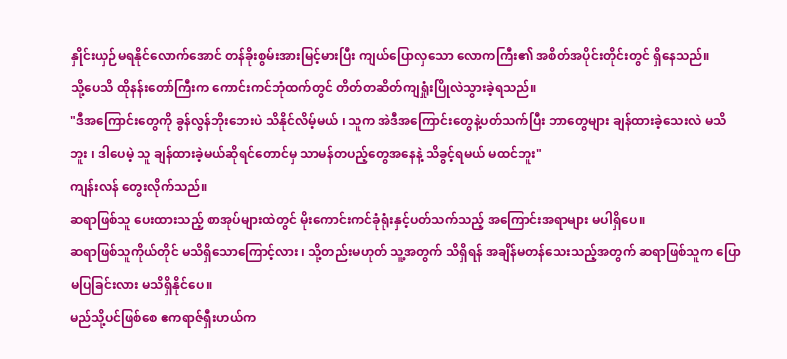နှိုင်းယှဉ်မရနိုင်လောက်အောင် တန်ခိုးစွမ်းအားမြင့်မားပြီး ကျယ်ပြောလှသော လောကကြီး၏ အစိတ်အပိုင်းတိုင်းတွင် ရှိနေသည်။
သို့ပေသိ ထိုနန်းတော်ကြီးက ကောင်းကင်ဘုံထက်တွင် တိတ်တဆိတ်ကျရှုံးပြိုလဲသွားခဲ့ရသည်။
"ဒီအကြောင်းတွေကို ခွန်လွန်ဘိုးဘေးပဲ သိနိုင်လိမ့်မယ် ၊ သူက အဲဒီအကြောင်းတွေနဲ့ပတ်သက်ပြီး ဘာတွေများ ချန်ထားခဲ့သေးလဲ မသိဘူး ၊ ဒါပေမဲ့ သူ ချန်ထားခဲ့မယ်ဆိုရင်တောင်မှ သာမန်တပည့်တွေအနေနဲ့ သိခွင့်ရမယ် မထင်ဘူး"
ကျန်းလန် တွေးလိုက်သည်။
ဆရာဖြစ်သူ ပေးထားသည့် စာအုပ်များထဲတွင် မိုးကောင်းကင်ခုံရုံးနှင့်ပတ်သက်သည့် အကြောင်းအရာများ မပါရှိပေ။
ဆရာဖြစ်သူကိုယ်တိုင် မသိရှိသောကြောင့်လား ၊ သို့တည်းမဟုတ် သူ့အတွက် သိရှိရန် အချိန်မတန်သေးသည့်အတွက် ဆရာဖြစ်သူက ပြောမပြခြင်းလား မသိရှိနိုင်ပေ။
မည်သို့ပင်ဖြစ်စေ ဧကရာဇ်ရှီးဟယ်က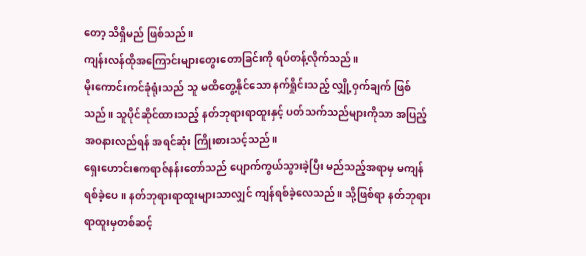တော့ သိရှိမည် ဖြစ်သည်။
ကျန်းလန်ထိုအကြောင်းများတွေးတောခြင်းကို ရပ်တန့်လိုက်သည်။
မိုးကောင်းကင်ခုံရုံးသည် သူ မထိတွေ့နိုင်သော နက်ရှိုင်းသည့် လျှို့ဝှက်ချက် ဖြစ်သည်။ သူပိုင်ဆိုင်ထားသည့် နတ်ဘုရားရာထူးနှင့် ပတ်သက်သည်များကိုသာ အပြည့်အဝနားလည်ရန် အရင်ဆုံး ကြိုးစားသင့်သည်။
ရှေးဟောင်းဧကရာဇ်နန်းတော်သည် ပျောက်ကွယ်သွားခဲ့ပြီး မည်သည့်အရာမှ မကျန်ရစ်ခဲ့ပေ။ နတ်ဘုရားရာထူးများသာလျှင် ကျန်ရစ်ခဲ့လေသည်။ သို့ဖြစ်ရာ နတ်ဘုရားရာထူးမှတစ်ဆင့်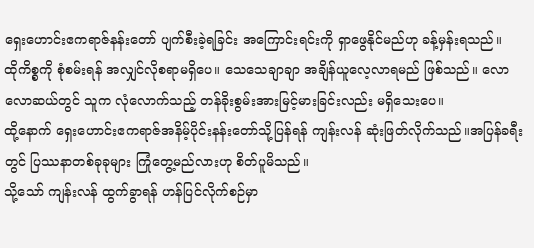ရှေးဟောင်းဧကရာဇ်နန်းတော် ပျက်စီးခဲ့ရခြင်း အကြောင်းရင်းကို ရှာဖွေနိုင်မည်ဟု ခန့်မှန်းရသည်။
ထိုကိစ္စကို စုံစမ်းရန် အလျှင်လိုစရာမရှိပေ။ သေသေချာချာ အချိန်ယူလေ့လာရမည် ဖြစ်သည်။ လောလောဆယ်တွင် သူက လုံလောက်သည့် တန်ခိုးစွမ်းအားမြင့်မားခြင်းလည်း မရှိသေးပေ။
ထို့နောက် ရှေးဟောင်းဧကရာဇ်အနိမ့်ပိုင်းနန်းတော်သို့ပြန်ရန် ကျန်းလန် ဆုံးဖြတ်လိုက်သည်။အပြန်ခရီးတွင် ပြဿနာတစ်ခုခုများ ကြုံတွေ့မည်လားဟု စိတ်ပူမိသည်။
သို့သော် ကျန်းလန် ထွက်ခွာရန် ဟန်ပြင်လိုက်စဉ်မှာ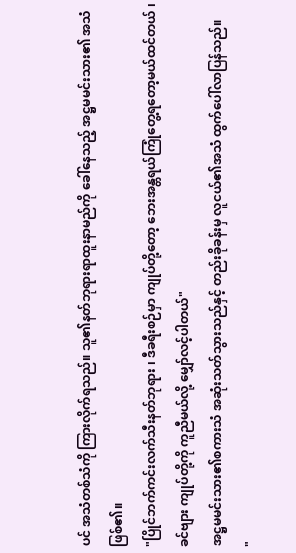ပင် အသံတစ်သံကို ကြားလိုက်ရသည်။ သူ၏နတ်ဘုရားရာထူးနာမည်ကို ခေါ်နေသည့် အဋ္ဌမမင်းသား၏ အသံဖြစ်၏။
"ပြိုင်ဘက်ကင်းလက်သီးနတ်ဘုရား ၊ ဒီခရီးစဉ်မှာ ကျုပ်တို့တော့ ဘေးအန္တရယ်ကြုံတွေ့ရတော့မယ်ထင်တယ် ၊ ခင်ဗျား ကျုပ်တို့ကို ကူညီမယ်လို့ မျှော်လင့်ပါတယ်"
အဋ္ဌမမင်းသား၏စကားသံ အဆုံးသတ်သွားသည်နှင့် တည်းခိုခန်းမှ လူငယ်၏အသံ ထွက်ပေါ်လာပြန်သည်။
"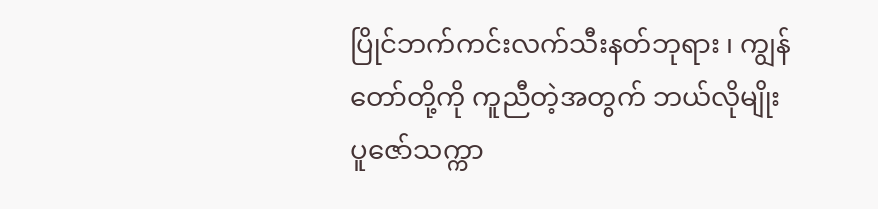ပြိုင်ဘက်ကင်းလက်သီးနတ်ဘုရား ၊ ကျွန်တော်တို့ကို ကူညီတဲ့အတွက် ဘယ်လိုမျိုး ပူဇော်သက္ကာ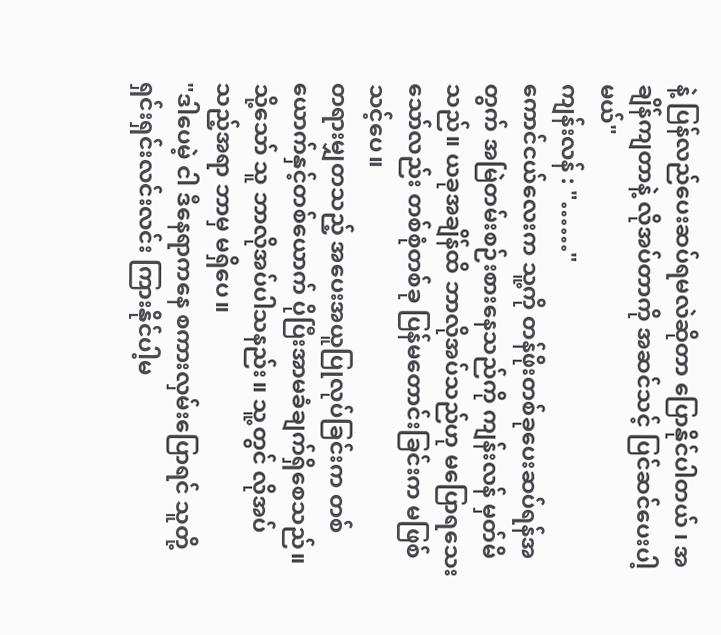နဲ့ ပြန်လည်ပေးဆပ်ရမလဲဆိုတာ ပြောနိုင်ပါတယ် ၊ အချိန်ကျတာနဲ့ လိုအပ်တာကို အဆင်သင့် ပြင်ဆင်ပေးပါ့မယ်"
ကျန်းလန် : "……"
ကောင်ငယ်လေးက သူ့ကို တန်ဖိုးတစ်ခုပေးဆပ်ရန်အတွက် အမြဲတမ်းစဉ်းစားနေသည်ကို ကျန်းလန် မှတ်မိသည်။ ယခုအချိန်ထိ ဘာလိုအပ်သည်ဟု မပြောရသေးသော်လည်း တစ်စုံတစ်ခု ပြန်မတောင်းခြင်းက မဖြစ်သင့်ပေ။
တရားမျှတသည့် အပေးအယူပြုလုပ်ခြင်းက တစ်ယောက်နှင့်တစ်ယောက် ပိုပြီးအာမခံချက်ရှိစေသည်။
သို့သော် သူ ဘာလိုအပ်ပါသနည်း။ သူ့တွင် လိုအပ်သည့်အရာ ဘာမှ မရှိပေ။
"ဒါပေမဲ့ ငါ ဒီနေရာကနေ စကားလှမ်းပြောရင် သူတို့ ရှင်းရှင်းလင်းလင်း ကြားနိုင်ပါ့မ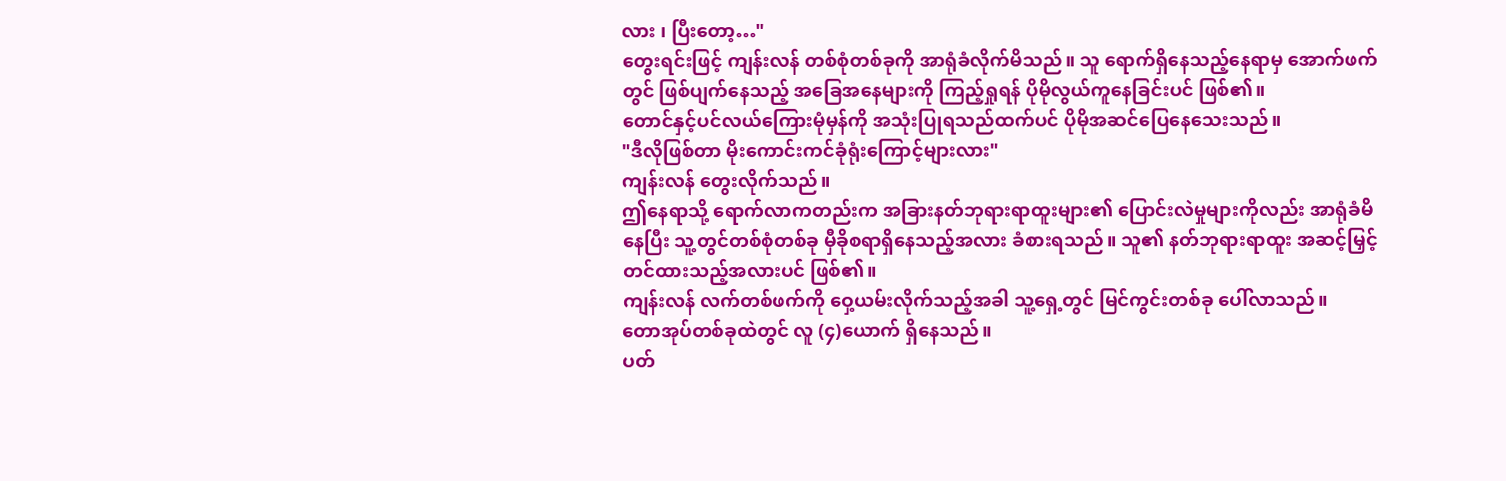လား ၊ ပြီးတော့…"
တွေးရင်းဖြင့် ကျန်းလန် တစ်စုံတစ်ခုကို အာရုံခံလိုက်မိသည်။ သူ ရောက်ရှိနေသည့်နေရာမှ အောက်ဖက်တွင် ဖြစ်ပျက်နေသည့် အခြေအနေများကို ကြည့်ရှုရန် ပိုမိုလွယ်ကူနေခြင်းပင် ဖြစ်၏။
တောင်နှင့်ပင်လယ်ကြေားမုံမှန်ကို အသုံးပြုရသည်ထက်ပင် ပိုမိုအဆင်ပြေနေသေးသည်။
"ဒီလိုဖြစ်တာ မိုးကောင်းကင်ခုံရုံးကြောင့်များလား"
ကျန်းလန် တွေးလိုက်သည်။
ဤနေရာသို့ ရောက်လာကတည်းက အခြားနတ်ဘုရားရာထူးများ၏ ပြောင်းလဲမှုများကိုလည်း အာရုံခံမိနေပြီး သူ့တွင်တစ်စုံတစ်ခု မှီခိုစရာရှိနေသည့်အလား ခံစားရသည်။ သူ၏ နတ်ဘုရားရာထူး အဆင့်မြှင့်တင်ထားသည့်အလားပင် ဖြစ်၏။
ကျန်းလန် လက်တစ်ဖက်ကို ဝှေ့ယမ်းလိုက်သည့်အခါ သူ့ရှေ့တွင် မြင်ကွင်းတစ်ခု ပေါ်လာသည်။
တောအုပ်တစ်ခုထဲတွင် လူ (၄)ယောက် ရှိနေသည်။
ပတ်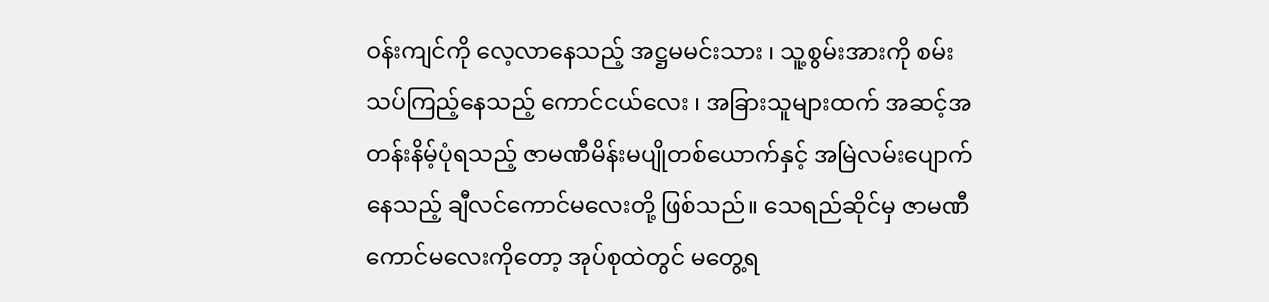ဝန်းကျင်ကို လေ့လာနေသည့် အဋ္ဌမမင်းသား ၊ သူ့စွမ်းအားကို စမ်းသပ်ကြည့်နေသည့် ကောင်ငယ်လေး ၊ အခြားသူများထက် အဆင့်အတန်းနိမ့်ပုံရသည့် ဇာမဏီမိန်းမပျိုတစ်ယောက်နှင့် အမြဲလမ်းပျောက်နေသည့် ချီလင်ကောင်မလေးတို့ ဖြစ်သည်။ သေရည်ဆိုင်မှ ဇာမဏီကောင်မလေးကိုတော့ အုပ်စုထဲတွင် မတွေ့ရ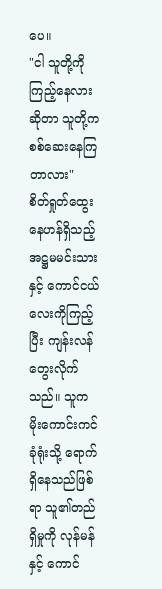ပေ။
"ငါ သူတို့ကို ကြည့်နေလားဆိုတာ သူတို့က စစ်ဆေးနေကြတာလား"
စိတ်ရှုတ်ထွေးနေဟန်ရှိသည့် အဋ္ဌမမင်းသားနှင့် ကောင်ငယ်လေးကိုကြည့်ပြီး ကျန်းလန် တွေးလိုက်သည်။ သူက မိုးကောင်းကင်ခုံရုံးသို့ ရောက်ရှိနေသည်ဖြစ်ရာ သူ၏တည်ရှိမှုကို လုန်မန်နှင့် ကောင်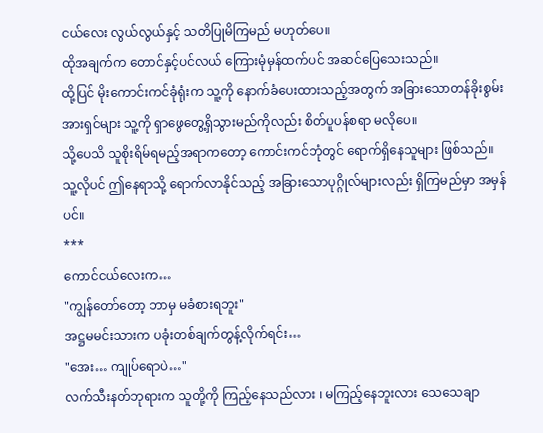ငယ်လေး လွယ်လွယ်နှင့် သတိပြုမိကြမည် မဟုတ်ပေ။
ထိုအချက်က တောင်နှင့်ပင်လယ် ကြေားမုံမှန်ထက်ပင် အဆင်ပြေသေးသည်။
ထို့ပြင် မိုးကောင်းကင်ခုံရုံးက သူ့ကို နောက်ခံပေးထားသည့်အတွက် အခြားသောတန်ခိုးစွမ်းအားရှင်များ သူ့ကို ရှာဖွေတွေ့ရှိသွားမည်ကိုလည်း စိတ်ပူပန်စရာ မလိုပေ။
သို့ပေသိ သူစိုးရိမ်ရမည့်အရာကတော့ ကောင်းကင်ဘုံတွင် ရောက်ရှိနေသူများ ဖြစ်သည်။ သူ့လိုပင် ဤနေရာသို့ ရောက်လာနိုင်သည့် အခြားသောပုဂ္ဂိုလ်များလည်း ရှိကြမည်မှာ အမှန်ပင်။
***
ကောင်ငယ်လေးက…
"ကျွန်တော်တော့ ဘာမှ မခံစားရဘူး"
အဋ္ဌမမင်းသားက ပခုံးတစ်ချက်တွန့်လိုက်ရင်း…
"အေး… ကျုပ်ရောပဲ…"
လက်သီးနတ်ဘုရားက သူတို့ကို ကြည့်နေသည်လား ၊ မကြည့်နေဘူးလား သေသေချာ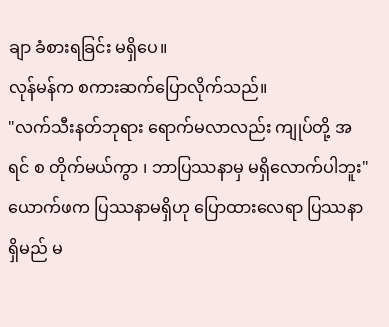ချာ ခံစားရခြင်း မရှိပေ။
လုန်မန်က စကားဆက်ပြောလိုက်သည်။
"လက်သီးနတ်ဘုရား ရောက်မလာလည်း ကျုပ်တို့ အရင် စ တိုက်မယ်ကွာ ၊ ဘာပြဿနာမှ မရှိလောက်ပါဘူး"
ယောက်ဖက ပြဿနာမရှိဟု ပြောထားလေရာ ပြဿနာရှိမည် မ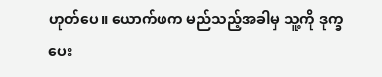ဟုတ်ပေ။ ယောက်ဖက မည်သည့်အခါမှ သူ့ကို ဒုက္ခပေး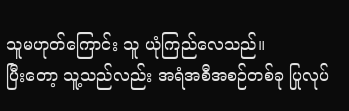သူမဟုတ်ကြောင်း သူ ယုံကြည်လေသည်။
ပြီးတော့ သူ့သည်လည်း အရံအစီအစဉ်တစ်ခု ပြုလုပ်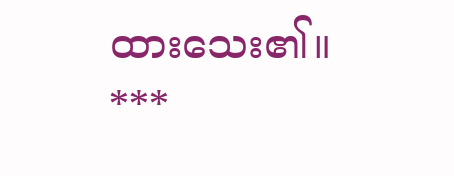ထားသေး၏။
***